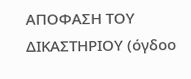ΑΠΟΦΑΣΗ ΤΟΥ ΔΙΚΑΣΤΗΡΙΟΥ (όγδοο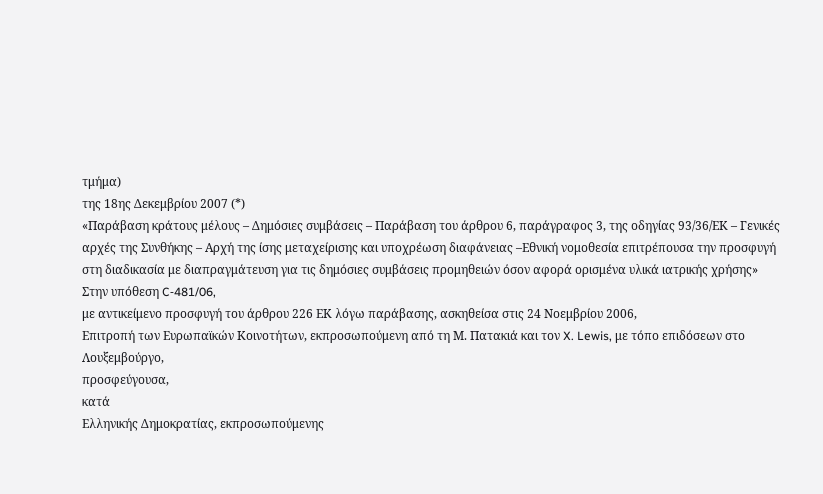τμήμα)
της 18ης Δεκεμβρίου 2007 (*)
«Παράβαση κράτους μέλους – Δημόσιες συμβάσεις – Παράβαση του άρθρου 6, παράγραφος 3, της οδηγίας 93/36/ΕΚ – Γενικές αρχές της Συνθήκης – Αρχή της ίσης μεταχείρισης και υποχρέωση διαφάνειας –Εθνική νομοθεσία επιτρέπουσα την προσφυγή στη διαδικασία με διαπραγμάτευση για τις δημόσιες συμβάσεις προμηθειών όσον αφορά ορισμένα υλικά ιατρικής χρήσης»
Στην υπόθεση C‑481/06,
με αντικείμενο προσφυγή του άρθρου 226 ΕΚ λόγω παράβασης, ασκηθείσα στις 24 Νοεμβρίου 2006,
Επιτροπή των Ευρωπαϊκών Κοινοτήτων, εκπροσωπούμενη από τη Μ. Πατακιά και τον X. Lewis, με τόπο επιδόσεων στο Λουξεμβούργο,
προσφεύγουσα,
κατά
Ελληνικής Δημοκρατίας, εκπροσωπούμενης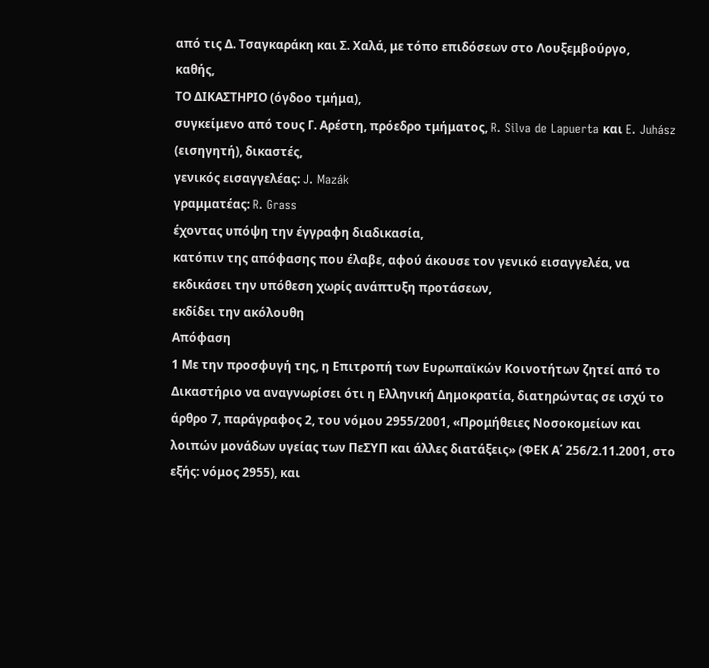από τις Δ. Τσαγκαράκη και Σ. Χαλά, με τόπο επιδόσεων στο Λουξεμβούργο,
καθής,
ΤΟ ΔΙΚΑΣΤΗΡΙΟ (όγδοο τμήμα),
συγκείμενο από τους Γ. Αρέστη, πρόεδρο τμήματος, R. Silva de Lapuerta και E. Juhász (εισηγητή), δικαστές,
γενικός εισαγγελέας: J. Mazák
γραμματέας: R. Grass
έχοντας υπόψη την έγγραφη διαδικασία,
κατόπιν της απόφασης που έλαβε, αφού άκουσε τον γενικό εισαγγελέα, να εκδικάσει την υπόθεση χωρίς ανάπτυξη προτάσεων,
εκδίδει την ακόλουθη
Απόφαση
1 Με την προσφυγή της, η Επιτροπή των Ευρωπαϊκών Κοινοτήτων ζητεί από το Δικαστήριο να αναγνωρίσει ότι η Ελληνική Δημοκρατία, διατηρώντας σε ισχύ το άρθρο 7, παράγραφος 2, του νόμου 2955/2001, «Προμήθειες Νοσοκομείων και λοιπών μονάδων υγείας των ΠεΣΥΠ και άλλες διατάξεις» (ΦΕΚ Α΄ 256/2.11.2001, στο εξής: νόμος 2955), και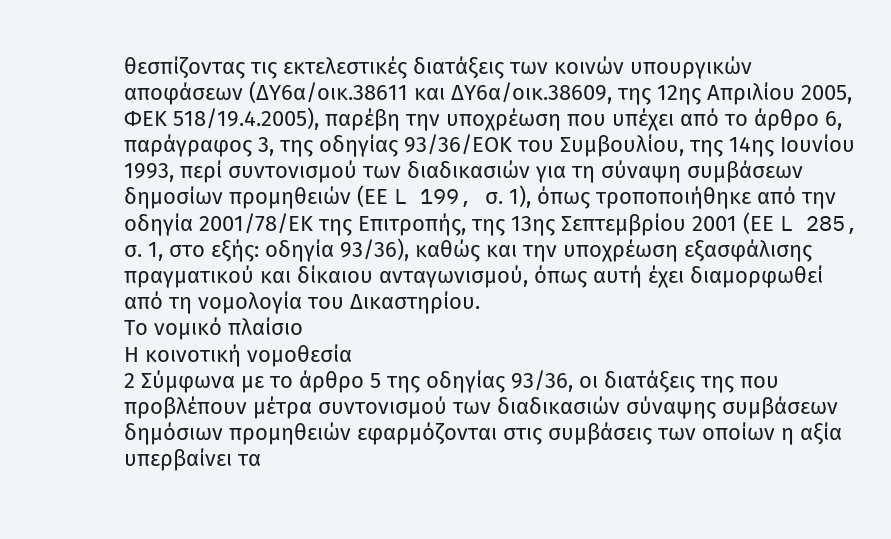θεσπίζοντας τις εκτελεστικές διατάξεις των κοινών υπουργικών αποφάσεων (ΔΥ6α/οικ.38611 και ΔΥ6α/οικ.38609, της 12ης Απριλίου 2005, ΦΕΚ 518/19.4.2005), παρέβη την υποχρέωση που υπέχει από το άρθρο 6, παράγραφος 3, της οδηγίας 93/36/ΕΟΚ του Συμβουλίου, της 14ης Ιουνίου 1993, περί συντονισμού των διαδικασιών για τη σύναψη συμβάσεων δημοσίων προμηθειών (ΕΕ L 199, σ. 1), όπως τροποποιήθηκε από την οδηγία 2001/78/ΕΚ της Επιτροπής, της 13ης Σεπτεμβρίου 2001 (ΕΕ L 285, σ. 1, στο εξής: οδηγία 93/36), καθώς και την υποχρέωση εξασφάλισης πραγματικού και δίκαιου ανταγωνισμού, όπως αυτή έχει διαμορφωθεί από τη νομολογία του Δικαστηρίου.
Το νομικό πλαίσιο
Η κοινοτική νομοθεσία
2 Σύμφωνα με το άρθρο 5 της οδηγίας 93/36, οι διατάξεις της που προβλέπουν μέτρα συντονισμού των διαδικασιών σύναψης συμβάσεων δημόσιων προμηθειών εφαρμόζονται στις συμβάσεις των οποίων η αξία υπερβαίνει τα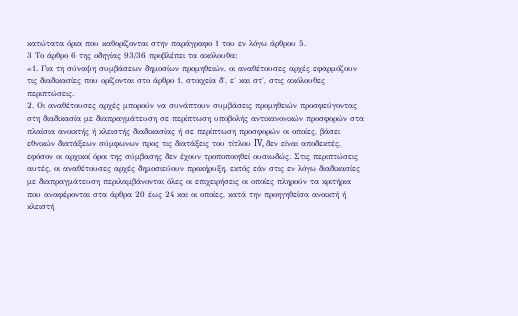κατώτατα όρια που καθορίζονται στην παράγραφο 1 του εν λόγω άρθρου 5.
3 Το άρθρο 6 της οδηγίας 93/36 προβλέπει τα ακόλουθα:
«1. Για τη σύναψη συμβάσεων δημοσίων προμηθειών, οι αναθέτουσες αρχές εφαρμόζουν τις διαδικασίες που ορίζονται στο άρθρο 1, στοιχεία δ΄, ε΄ και στ΄, στις ακόλουθες περιπτώσεις.
2. Οι αναθέτουσες αρχές μπορούν να συνάπτουν συμβάσεις προμηθειών προσφεύγοντας στη διαδικασία με διαπραγμάτευση σε περίπτωση υποβολής αντικανονικών προσφορών στα πλαίσια ανοικτής ή κλειστής διαδικασίας ή σε περίπτωση προσφορών οι οποίες, βάσει εθνικών διατάξεων σύμφωνων προς τις διατάξεις του τίτλου IV, δεν είναι αποδεκτές, εφόσον οι αρχικοί όροι της σύμβασης δεν έχουν τροποποιηθεί ουσιωδώς. Στις περιπτώσεις αυτές, οι αναθέτουσες αρχές δημοσιεύουν προκήρυξη, εκτός εάν στις εν λόγω διαδικασίες με διαπραγμάτευση περιλαμβάνονται όλες οι επιχειρήσεις οι οποίες πληρούν τα κριτήρια που αναφέρονται στα άρθρα 20 έως 24 και οι οποίες, κατά την προηγηθείσα ανοικτή ή κλειστή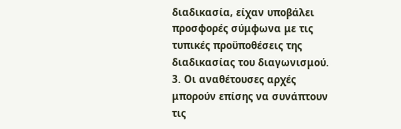διαδικασία, είχαν υποβάλει προσφορές σύμφωνα με τις τυπικές προϋποθέσεις της διαδικασίας του διαγωνισμού.
3. Οι αναθέτουσες αρχές μπορούν επίσης να συνάπτουν τις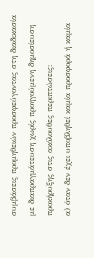συμβάσεις προμηθειών προσφεύγοντας στη διαδικασία με διαπραγμάτευση χωρίς προηγούμενη δημοσίευση προκήρυξης στις ακόλουθες περιπτώσεις:
α) όταν δεν έχει υποβληθεί καμία προσφορά ή καμία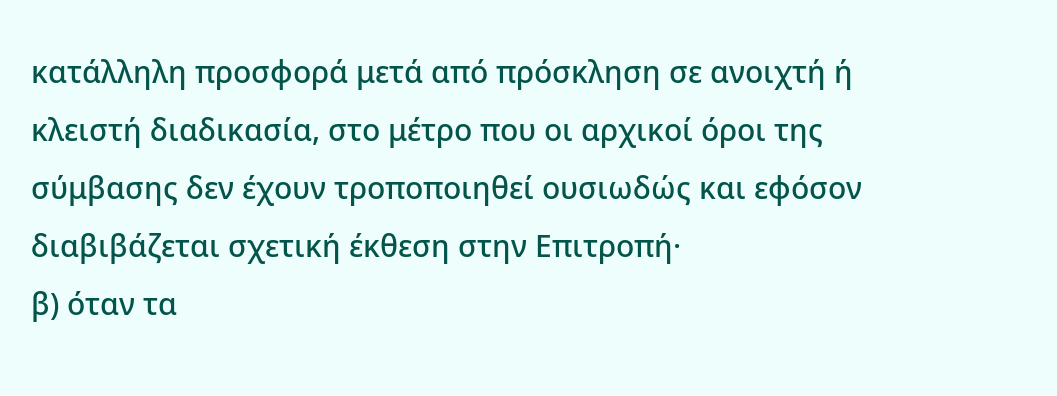κατάλληλη προσφορά μετά από πρόσκληση σε ανοιχτή ή κλειστή διαδικασία, στο μέτρο που οι αρχικοί όροι της σύμβασης δεν έχουν τροποποιηθεί ουσιωδώς και εφόσον διαβιβάζεται σχετική έκθεση στην Επιτροπή·
β) όταν τα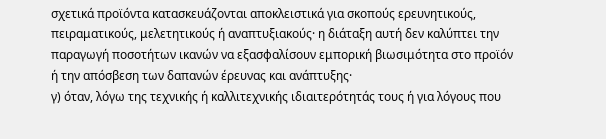σχετικά προϊόντα κατασκευάζονται αποκλειστικά για σκοπούς ερευνητικούς, πειραματικούς, μελετητικούς ή αναπτυξιακούς· η διάταξη αυτή δεν καλύπτει την παραγωγή ποσοτήτων ικανών να εξασφαλίσουν εμπορική βιωσιμότητα στο προϊόν ή την απόσβεση των δαπανών έρευνας και ανάπτυξης·
γ) όταν, λόγω της τεχνικής ή καλλιτεχνικής ιδιαιτερότητάς τους ή για λόγους που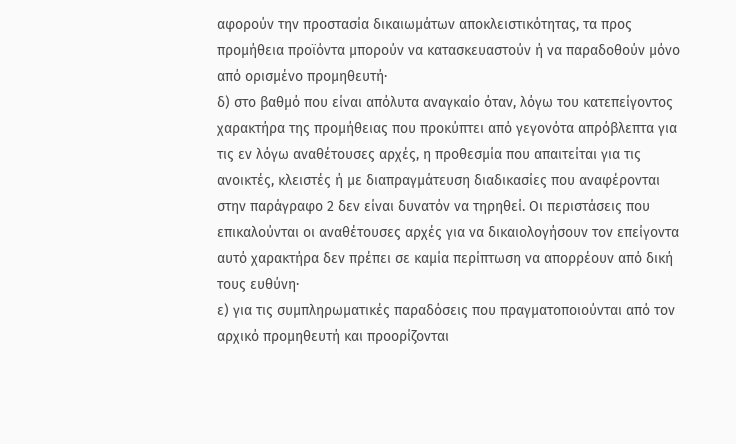αφορούν την προστασία δικαιωμάτων αποκλειστικότητας, τα προς προμήθεια προϊόντα μπορούν να κατασκευαστούν ή να παραδοθούν μόνο από ορισμένο προμηθευτή·
δ) στο βαθμό που είναι απόλυτα αναγκαίο όταν, λόγω του κατεπείγοντος χαρακτήρα της προμήθειας που προκύπτει από γεγονότα απρόβλεπτα για τις εν λόγω αναθέτουσες αρχές, η προθεσμία που απαιτείται για τις ανοικτές, κλειστές ή με διαπραγμάτευση διαδικασίες που αναφέρονται στην παράγραφο 2 δεν είναι δυνατόν να τηρηθεί. Οι περιστάσεις που επικαλούνται οι αναθέτουσες αρχές για να δικαιολογήσουν τον επείγοντα αυτό χαρακτήρα δεν πρέπει σε καμία περίπτωση να απορρέουν από δική τους ευθύνη·
ε) για τις συμπληρωματικές παραδόσεις που πραγματοποιούνται από τον αρχικό προμηθευτή και προορίζονται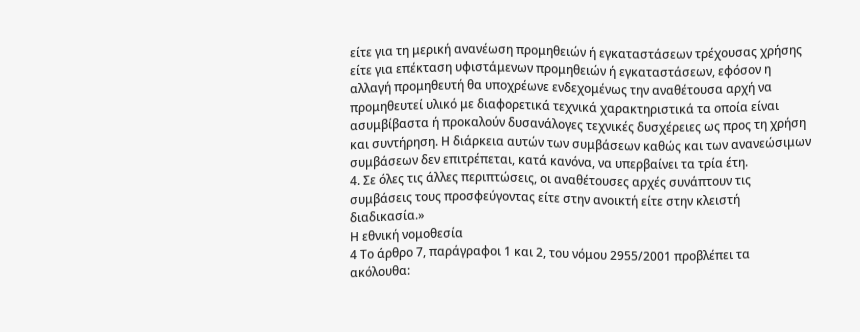είτε για τη μερική ανανέωση προμηθειών ή εγκαταστάσεων τρέχουσας χρήσης είτε για επέκταση υφιστάμενων προμηθειών ή εγκαταστάσεων, εφόσον η αλλαγή προμηθευτή θα υποχρέωνε ενδεχομένως την αναθέτουσα αρχή να προμηθευτεί υλικό με διαφορετικά τεχνικά χαρακτηριστικά τα οποία είναι ασυμβίβαστα ή προκαλούν δυσανάλογες τεχνικές δυσχέρειες ως προς τη χρήση και συντήρηση. Η διάρκεια αυτών των συμβάσεων καθώς και των ανανεώσιμων συμβάσεων δεν επιτρέπεται, κατά κανόνα, να υπερβαίνει τα τρία έτη.
4. Σε όλες τις άλλες περιπτώσεις, οι αναθέτουσες αρχές συνάπτουν τις συμβάσεις τους προσφεύγοντας είτε στην ανοικτή είτε στην κλειστή διαδικασία.»
Η εθνική νομοθεσία
4 Το άρθρο 7, παράγραφοι 1 και 2, του νόμου 2955/2001 προβλέπει τα ακόλουθα: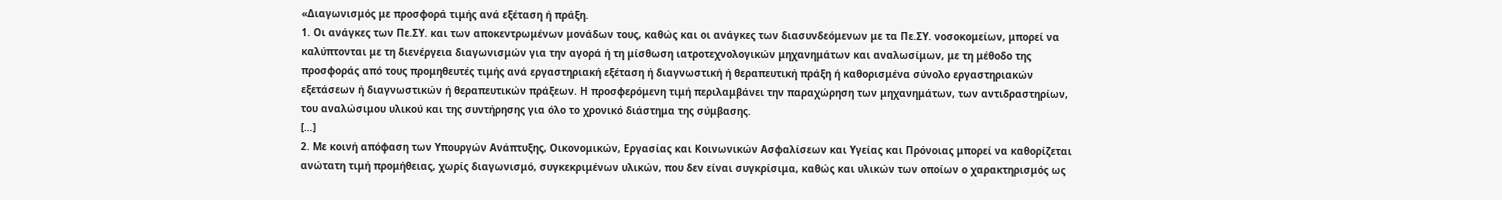«Διαγωνισμός με προσφορά τιμής ανά εξέταση ή πράξη.
1. Οι ανάγκες των Πε.ΣΥ. και των αποκεντρωμένων μονάδων τους, καθώς και οι ανάγκες των διασυνδεόμενων με τα Πε.ΣΥ. νοσοκομείων, μπορεί να καλύπτονται με τη διενέργεια διαγωνισμών για την αγορά ή τη μίσθωση ιατροτεχνολογικών μηχανημάτων και αναλωσίμων, με τη μέθοδο της προσφοράς από τους προμηθευτές τιμής ανά εργαστηριακή εξέταση ή διαγνωστική ή θεραπευτική πράξη ή καθορισμένα σύνολο εργαστηριακών εξετάσεων ή διαγνωστικών ή θεραπευτικών πράξεων. Η προσφερόμενη τιμή περιλαμβάνει την παραχώρηση των μηχανημάτων, των αντιδραστηρίων, του αναλώσιμου υλικού και της συντήρησης για όλο το χρονικό διάστημα της σύμβασης.
[…]
2. Με κοινή απόφαση των Υπουργών Ανάπτυξης, Οικονομικών, Εργασίας και Κοινωνικών Ασφαλίσεων και Υγείας και Πρόνοιας μπορεί να καθορίζεται ανώτατη τιμή προμήθειας, χωρίς διαγωνισμό, συγκεκριμένων υλικών, που δεν είναι συγκρίσιμα, καθώς και υλικών των οποίων ο χαρακτηρισμός ως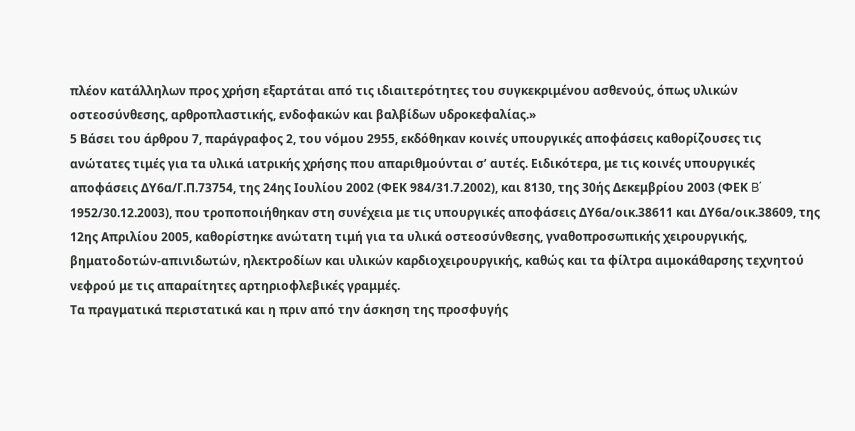πλέον κατάλληλων προς χρήση εξαρτάται από τις ιδιαιτερότητες του συγκεκριμένου ασθενούς, όπως υλικών οστεοσύνθεσης, αρθροπλαστικής, ενδοφακών και βαλβίδων υδροκεφαλίας.»
5 Βάσει του άρθρου 7, παράγραφος 2, του νόμου 2955, εκδόθηκαν κοινές υπουργικές αποφάσεις καθορίζουσες τις ανώτατες τιμές για τα υλικά ιατρικής χρήσης που απαριθμούνται σ’ αυτές. Ειδικότερα, με τις κοινές υπουργικές αποφάσεις ΔΥ6α/Γ.Π.73754, της 24ης Ιουλίου 2002 (ΦΕΚ 984/31.7.2002), και 8130, της 30ής Δεκεμβρίου 2003 (ΦΕΚ B΄ 1952/30.12.2003), που τροποποιήθηκαν στη συνέχεια με τις υπουργικές αποφάσεις ΔΥ6α/οικ.38611 και ΔΥ6α/οικ.38609, της 12ης Απριλίου 2005, καθορίστηκε ανώτατη τιμή για τα υλικά οστεοσύνθεσης, γναθοπροσωπικής χειρουργικής, βηματοδοτών-απινιδωτών, ηλεκτροδίων και υλικών καρδιοχειρουργικής, καθώς και τα φίλτρα αιμοκάθαρσης τεχνητού νεφρού με τις απαραίτητες αρτηριοφλεβικές γραμμές.
Τα πραγματικά περιστατικά και η πριν από την άσκηση της προσφυγής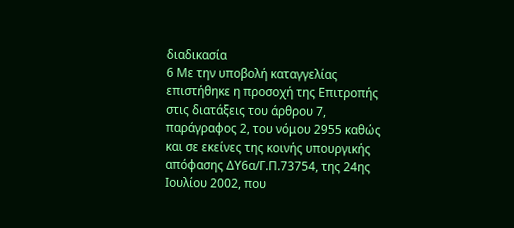διαδικασία
6 Με την υποβολή καταγγελίας επιστήθηκε η προσοχή της Επιτροπής στις διατάξεις του άρθρου 7, παράγραφος 2, του νόμου 2955 καθώς και σε εκείνες της κοινής υπουργικής απόφασης ΔΥ6α/Γ.Π.73754, της 24ης Ιουλίου 2002, που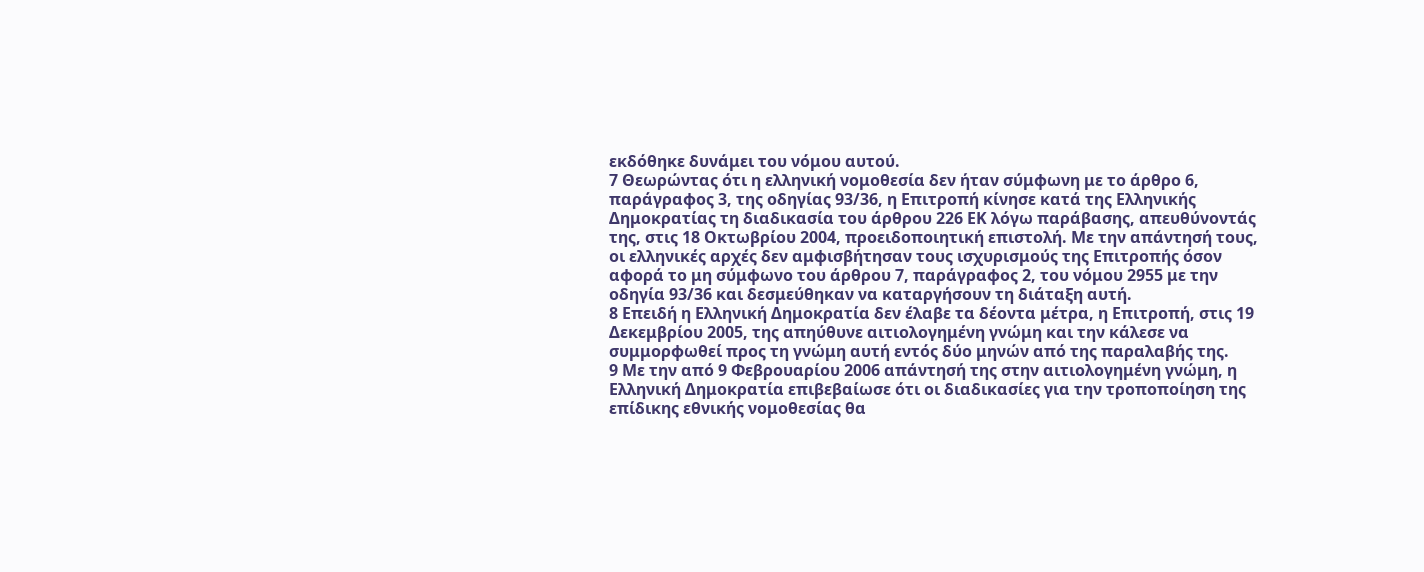εκδόθηκε δυνάμει του νόμου αυτού.
7 Θεωρώντας ότι η ελληνική νομοθεσία δεν ήταν σύμφωνη με το άρθρο 6, παράγραφος 3, της οδηγίας 93/36, η Επιτροπή κίνησε κατά της Ελληνικής Δημοκρατίας τη διαδικασία του άρθρου 226 ΕΚ λόγω παράβασης, απευθύνοντάς της, στις 18 Οκτωβρίου 2004, προειδοποιητική επιστολή. Με την απάντησή τους, οι ελληνικές αρχές δεν αμφισβήτησαν τους ισχυρισμούς της Επιτροπής όσον αφορά το μη σύμφωνο του άρθρου 7, παράγραφος 2, του νόμου 2955 με την οδηγία 93/36 και δεσμεύθηκαν να καταργήσουν τη διάταξη αυτή.
8 Επειδή η Ελληνική Δημοκρατία δεν έλαβε τα δέοντα μέτρα, η Επιτροπή, στις 19 Δεκεμβρίου 2005, της απηύθυνε αιτιολογημένη γνώμη και την κάλεσε να συμμορφωθεί προς τη γνώμη αυτή εντός δύο μηνών από της παραλαβής της.
9 Με την από 9 Φεβρουαρίου 2006 απάντησή της στην αιτιολογημένη γνώμη, η Ελληνική Δημοκρατία επιβεβαίωσε ότι οι διαδικασίες για την τροποποίηση της επίδικης εθνικής νομοθεσίας θα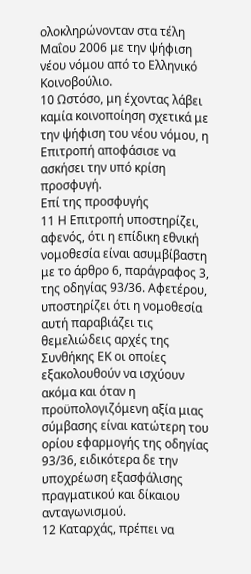ολοκληρώνονταν στα τέλη Μαΐου 2006 με την ψήφιση νέου νόμου από το Ελληνικό Κοινοβούλιο.
10 Ωστόσο, μη έχοντας λάβει καμία κοινοποίηση σχετικά με την ψήφιση του νέου νόμου, η Επιτροπή αποφάσισε να ασκήσει την υπό κρίση προσφυγή.
Επί της προσφυγής
11 Η Επιτροπή υποστηρίζει, αφενός, ότι η επίδικη εθνική νομοθεσία είναι ασυμβίβαστη με το άρθρο 6, παράγραφος 3, της οδηγίας 93/36. Αφετέρου, υποστηρίζει ότι η νομοθεσία αυτή παραβιάζει τις θεμελιώδεις αρχές της Συνθήκης ΕΚ οι οποίες εξακολουθούν να ισχύουν ακόμα και όταν η προϋπολογιζόμενη αξία μιας σύμβασης είναι κατώτερη του ορίου εφαρμογής της οδηγίας 93/36, ειδικότερα δε την υποχρέωση εξασφάλισης πραγματικού και δίκαιου ανταγωνισμού.
12 Καταρχάς, πρέπει να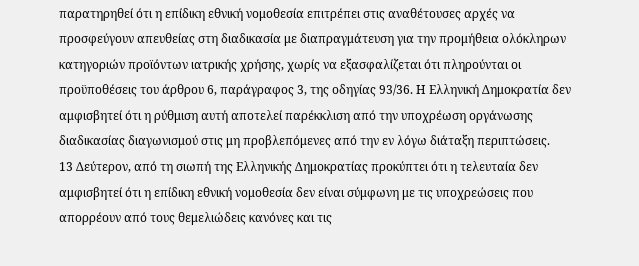παρατηρηθεί ότι η επίδικη εθνική νομοθεσία επιτρέπει στις αναθέτουσες αρχές να προσφεύγουν απευθείας στη διαδικασία με διαπραγμάτευση για την προμήθεια ολόκληρων κατηγοριών προϊόντων ιατρικής χρήσης, χωρίς να εξασφαλίζεται ότι πληρούνται οι προϋποθέσεις του άρθρου 6, παράγραφος 3, της οδηγίας 93/36. Η Ελληνική Δημοκρατία δεν αμφισβητεί ότι η ρύθμιση αυτή αποτελεί παρέκκλιση από την υποχρέωση οργάνωσης διαδικασίας διαγωνισμού στις μη προβλεπόμενες από την εν λόγω διάταξη περιπτώσεις.
13 Δεύτερον, από τη σιωπή της Ελληνικής Δημοκρατίας προκύπτει ότι η τελευταία δεν αμφισβητεί ότι η επίδικη εθνική νομοθεσία δεν είναι σύμφωνη με τις υποχρεώσεις που απορρέουν από τους θεμελιώδεις κανόνες και τις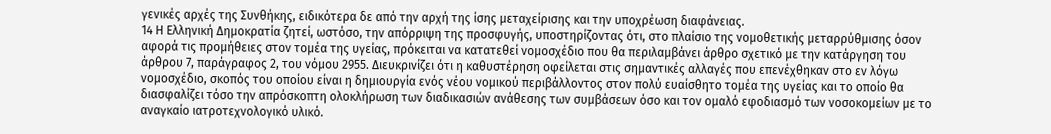γενικές αρχές της Συνθήκης, ειδικότερα δε από την αρχή της ίσης μεταχείρισης και την υποχρέωση διαφάνειας.
14 Η Ελληνική Δημοκρατία ζητεί, ωστόσο, την απόρριψη της προσφυγής, υποστηρίζοντας ότι, στο πλαίσιο της νομοθετικής μεταρρύθμισης όσον αφορά τις προμήθειες στον τομέα της υγείας, πρόκειται να κατατεθεί νομοσχέδιο που θα περιλαμβάνει άρθρο σχετικό με την κατάργηση του άρθρου 7, παράγραφος 2, του νόμου 2955. Διευκρινίζει ότι η καθυστέρηση οφείλεται στις σημαντικές αλλαγές που επενέχθηκαν στο εν λόγω νομοσχέδιο, σκοπός του οποίου είναι η δημιουργία ενός νέου νομικού περιβάλλοντος στον πολύ ευαίσθητο τομέα της υγείας και το οποίο θα διασφαλίζει τόσο την απρόσκοπτη ολοκλήρωση των διαδικασιών ανάθεσης των συμβάσεων όσο και τον ομαλό εφοδιασμό των νοσοκομείων με το αναγκαίο ιατροτεχνολογικό υλικό.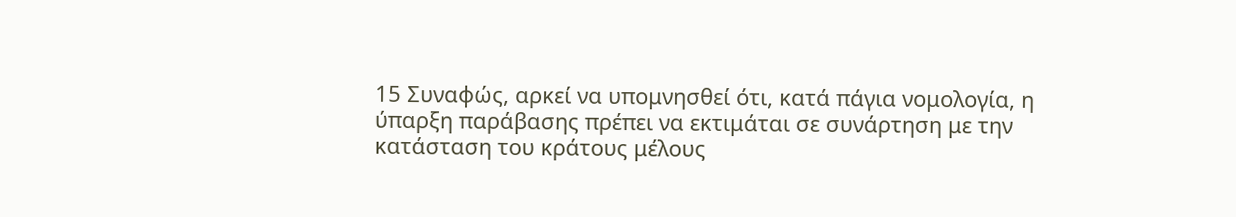15 Συναφώς, αρκεί να υπομνησθεί ότι, κατά πάγια νομολογία, η ύπαρξη παράβασης πρέπει να εκτιμάται σε συνάρτηση με την κατάσταση του κράτους μέλους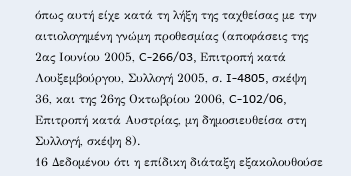όπως αυτή είχε κατά τη λήξη της ταχθείσας με την αιτιολογημένη γνώμη προθεσμίας (αποφάσεις της 2ας Ιουνίου 2005, C‑266/03, Επιτροπή κατά Λουξεμβούργου, Συλλογή 2005, σ. I‑4805, σκέψη 36, και της 26ης Οκτωβρίου 2006, C-102/06, Επιτροπή κατά Αυστρίας, μη δημοσιευθείσα στη Συλλογή, σκέψη 8).
16 Δεδομένου ότι η επίδικη διάταξη εξακολουθούσε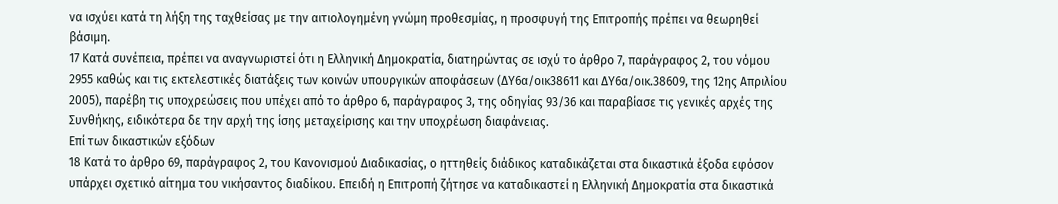να ισχύει κατά τη λήξη της ταχθείσας με την αιτιολογημένη γνώμη προθεσμίας, η προσφυγή της Επιτροπής πρέπει να θεωρηθεί βάσιμη.
17 Κατά συνέπεια, πρέπει να αναγνωριστεί ότι η Ελληνική Δημοκρατία, διατηρώντας σε ισχύ το άρθρο 7, παράγραφος 2, του νόμου 2955 καθώς και τις εκτελεστικές διατάξεις των κοινών υπουργικών αποφάσεων (ΔΥ6α/οικ38611 και ΔΥ6α/οικ.38609, της 12ης Απριλίου 2005), παρέβη τις υποχρεώσεις που υπέχει από το άρθρο 6, παράγραφος 3, της οδηγίας 93/36 και παραβίασε τις γενικές αρχές της Συνθήκης, ειδικότερα δε την αρχή της ίσης μεταχείρισης και την υποχρέωση διαφάνειας.
Επί των δικαστικών εξόδων
18 Κατά το άρθρο 69, παράγραφος 2, του Κανονισμού Διαδικασίας, ο ηττηθείς διάδικος καταδικάζεται στα δικαστικά έξοδα εφόσον υπάρχει σχετικό αίτημα του νικήσαντος διαδίκου. Επειδή η Επιτροπή ζήτησε να καταδικαστεί η Ελληνική Δημοκρατία στα δικαστικά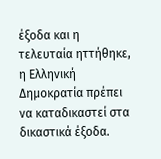έξοδα και η τελευταία ηττήθηκε, η Ελληνική Δημοκρατία πρέπει να καταδικαστεί στα δικαστικά έξοδα.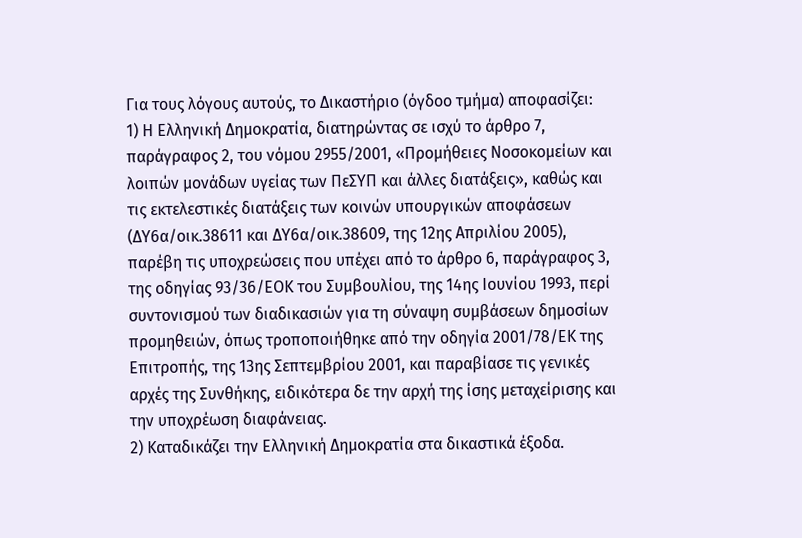Για τους λόγους αυτούς, το Δικαστήριο (όγδοο τμήμα) αποφασίζει:
1) Η Ελληνική Δημοκρατία, διατηρώντας σε ισχύ το άρθρο 7, παράγραφος 2, του νόμου 2955/2001, «Προμήθειες Νοσοκομείων και λοιπών μονάδων υγείας των ΠεΣΥΠ και άλλες διατάξεις», καθώς και τις εκτελεστικές διατάξεις των κοινών υπουργικών αποφάσεων (ΔΥ6α/οικ.38611 και ΔΥ6α/οικ.38609, της 12ης Απριλίου 2005), παρέβη τις υποχρεώσεις που υπέχει από το άρθρο 6, παράγραφος 3, της οδηγίας 93/36/ΕΟΚ του Συμβουλίου, της 14ης Ιουνίου 1993, περί συντονισμού των διαδικασιών για τη σύναψη συμβάσεων δημοσίων προμηθειών, όπως τροποποιήθηκε από την οδηγία 2001/78/ΕΚ της Επιτροπής, της 13ης Σεπτεμβρίου 2001, και παραβίασε τις γενικές αρχές της Συνθήκης, ειδικότερα δε την αρχή της ίσης μεταχείρισης και την υποχρέωση διαφάνειας.
2) Καταδικάζει την Ελληνική Δημοκρατία στα δικαστικά έξοδα.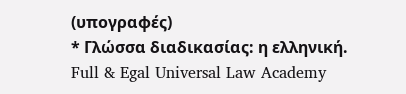(υπογραφές)
* Γλώσσα διαδικασίας: η ελληνική.
Full & Egal Universal Law Academy